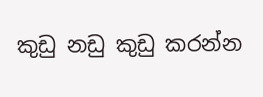කුඩු නඩු කුඩු කරන්න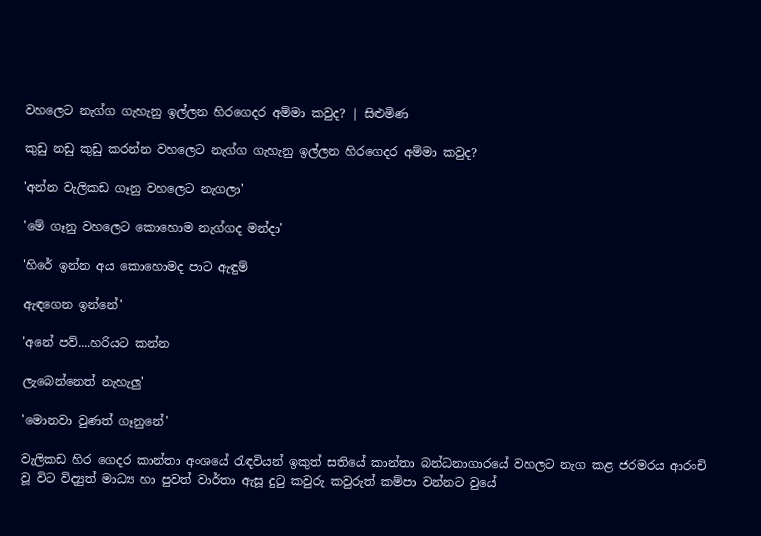වහලෙට නැග්ග ගැහැනු ඉල්ලන හිරගෙදර අම්මා කවුද? | සිළුමිණ

කුඩු නඩු කුඩු කරන්න වහලෙට නැග්ග ගැහැනු ඉල්ලන හිරගෙදර අම්මා කවුද?

'අන්න වැලිකඩ ගෑනු වහලෙට නැගලා'

'මේ ගෑනු වහලෙට කොහොම නැග්ගද මන්දා'

'හිරේ ඉන්න අය කොහොමද පාට ඇඳුම්

ඇඳගෙන ඉන්නේ'

'අනේ පව්....හරියට කන්න

ලැබෙන්නෙත් නැහැලු'

'මොනවා වුණත් ගෑනුනේ'

වැලිකඩ හිර ගෙදර කාන්තා අංශයේ රැඳවියන් ඉකුත් සතියේ කාන්තා බන්ධනාගාරයේ වහලට නැග කළ ජරමරය ආරංචි වූ විට විද්‍යුත් මාධ්‍ය හා පුවත් වාර්තා ඇසූ දුටු කවුරු කවුරුත් කම්පා වන්නට වුයේ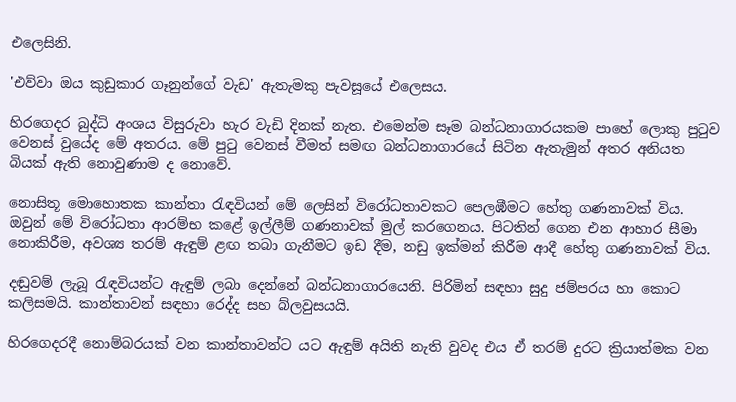එලෙසිනි.

'එව්වා ඔය කුඩුකාර ගෑනුන්ගේ වැඩ' ඇතැමකු පැවසූයේ එලෙසය.

හිරගෙදර බුද්ධි අංශය විසුරුවා හැර වැඩි දිනක් නැත. එමෙන්ම සෑම බන්ධනාගාරයකම පාහේ ලොකු පුටුව වෙනස් වුයේද මේ අතරය. මේ පුටු වෙනස් වීමත් සමඟ බන්ධනාගාරයේ සිටින ඇතැමුන් අතර අනියත බියක් ඇති නොවුණාම ද නොවේ.

නොසිතූ මොහොතක කාන්තා රැඳවියන් මේ ලෙසින් විරෝධතාවකට පෙ‍ලඹීමට හේතු ගණනාවක් විය. ඔවුන් මේ විරෝධතා ආරම්භ කළේ ඉල්ලීම් ගණනාවක් මුල් කරගෙනය. පිටතින් ගෙන එන ආහාර සීමා නොකිරීම, අවශ්‍ය තරම් ඇඳුම් ළඟ තබා ගැනීමට ඉඩ දීම, නඩු ඉක්මන් කිරීම ආදී හේතු ගණනාවක් විය.

දඬුවම් ලැබූ රැඳවියන්ට ඇඳුම් ලබා දෙන්නේ බන්ධනාගාරයෙනි. පිරිමින් සඳහා සුදු ජම්පරය හා කොට කලිසමයි. කාන්තාවන් සඳහා රෙද්ද සහ බ්ලවුසයයි.

හිරගෙදරදී නොම්බරයක් වන කාන්තාවන්ට යට ඇඳුම් අයිති නැති වුවද එය ඒ තරම් දුරට ක්‍රියාත්මක වන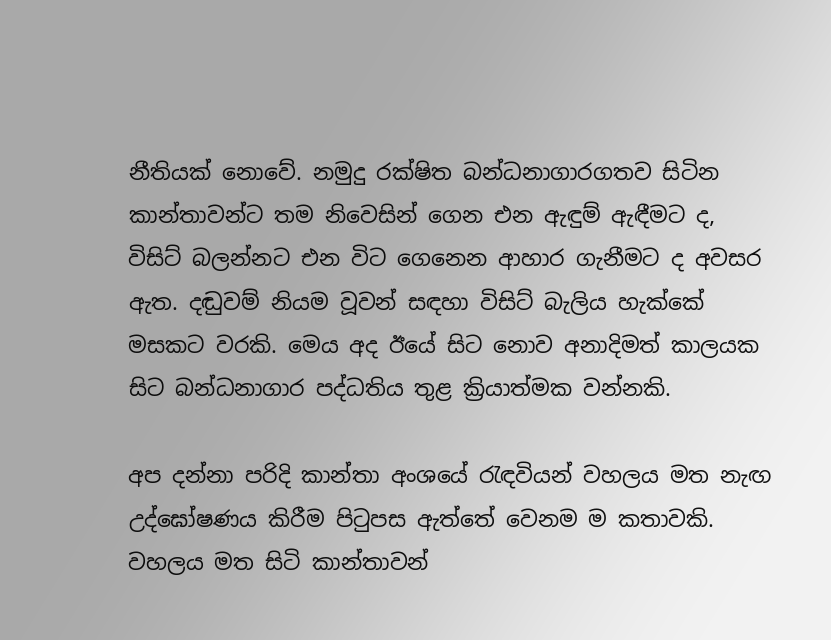නීතියක් නොවේ. නමුදු රක්ෂිත බන්ධනාගාරගතව සිටින කාන්තාවන්ට තම නිවෙසින් ගෙන එන ඇඳුම් ඇඳීමට ද, විසිට් බලන්නට එන විට ගෙනෙන ආහාර ගැනීමට ද අවසර ඇත. දඬුවම් නියම වූවන් සඳහා විසිට් බැලිය හැක්කේ මසකට වරකි. මෙය අද ඊයේ සිට නොව අනාදිමත් කාලයක සිට බන්ධනාගාර පද්ධතිය තුළ ක්‍රියාත්මක වන්නකි.

අප දන්නා පරිදි කාන්තා අංශයේ රැඳවියන් වහලය මත නැඟ උද්ඝෝෂණය කිරීම පිටුපස ඇත්තේ වෙනම ම කතාවකි. වහලය මත සිටි කාන්තාවන්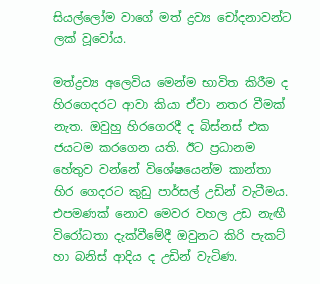සියල්ලෝම වාගේ මත් ද්‍රව්‍ය ‍චෝදනාවන්ට ලක් වූවෝය.

මත්ද්‍රව්‍ය අලෙවිය මෙන්ම භාවිත කිරීම ද හිරගෙදරට ආවා කියා ඒවා නතර වීමක් නැත. ඔවුහු හිරගෙරදී ද බිස්නස් එක ජයටම කරගෙන යති. ඊට ප්‍රධානම හේතුව වන්නේ විශේෂයෙන්ම කාන්තා හිර ගෙදරට කුඩු පාර්සල් උඩින් වැටීමය. එපමණක් නොව මෙවර වහල උඩ නැඟී විරෝධතා දැක්වීමේදී ඔවුනට කිරි පැකට් හා බනිස් ආදිය ද උඩින් වැටිණ.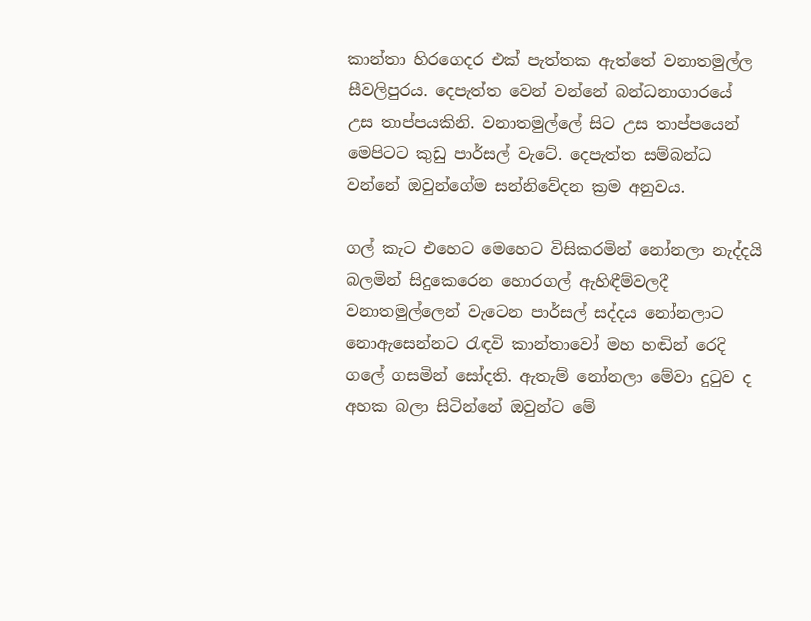කාන්තා හිරගෙදර එක් පැත්තක ඇත්තේ වනාතමුල්ල සීවලිපුරය. දෙපැත්ත වෙන් වන්නේ බන්ධනාගාරයේ උස තාප්පයකිනි. වනාතමුල්ලේ සිට උස තාප්පයෙන් මෙපිටට කුඩු පාර්සල් වැටේ. දෙපැත්ත සම්බන්ධ වන්නේ ඔවුන්ගේම සන්නිවේදන ක්‍රම අනුවය.

ගල් කැට එහෙට මෙහෙට විසිකරමින් නෝනලා නැද්දයි බලමින් සිදුකෙරෙන හොරගල් ඇහිඳීම්වලදී වනාතමුල්ලෙන් වැටෙන පාර්සල් සද්දය නෝනලාට නොඇසෙන්නට රැඳවි කාන්තාවෝ මහ හඬින් රෙදි ගලේ ගසමින් සෝදති. ඇතැම් නෝනලා මේවා දුටුව ද අහක බලා සිටින්නේ ඔවුන්ට මේ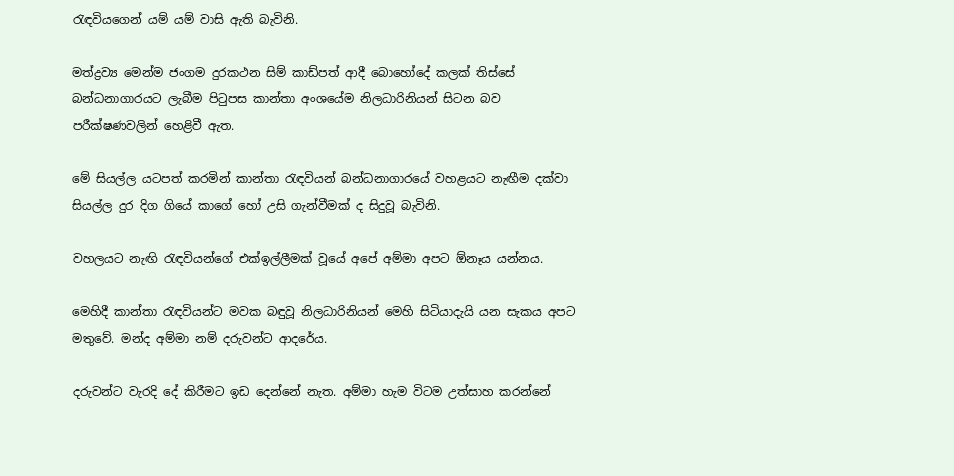රැඳවියගෙන් යම් යම් වාසි ඇති බැවිනි.

මත්ද්‍රව්‍ය මෙන්ම ජංගම දුරකථන සිම් කාඩ්පත් ආදී බොහෝදේ කලක් තිස්සේ බන්ධනාගාරයට ලැබීම පිටුපස කාන්තා අංශයේම නිලධාරිනියන් සිටන බව පරීක්ෂණවලින් ‍හෙළිවී ඇත.

මේ සියල්ල යටපත් කරමින් කාන්තා රැඳවියන් බන්ධනාගාරයේ වහළයට නැඟීම දක්වා සියල්ල දුර දිග ගියේ කාගේ හෝ උසි ගැන්වීමක් ද සිදුවූ බැවිනි.

වහලයට නැඟි රැඳවියන්ගේ එක්ඉල්ලීමක් වූයේ අපේ අම්මා අපට ඕනෑය යන්නය.

මෙහිදී කාන්තා රැඳවියන්ට මවක බඳුවූ නිලධාරිනියන් මෙහි සිටියාදැයි යන සැකය අපට මතුවේ. මන්ද අම්මා නම් දරුවන්ට ආදරේය.

දරුවන්ට වැරදි දේ කිරීමට ඉඩ දෙන්නේ නැත. අම්මා හැම විටම උත්සාහ කරන්නේ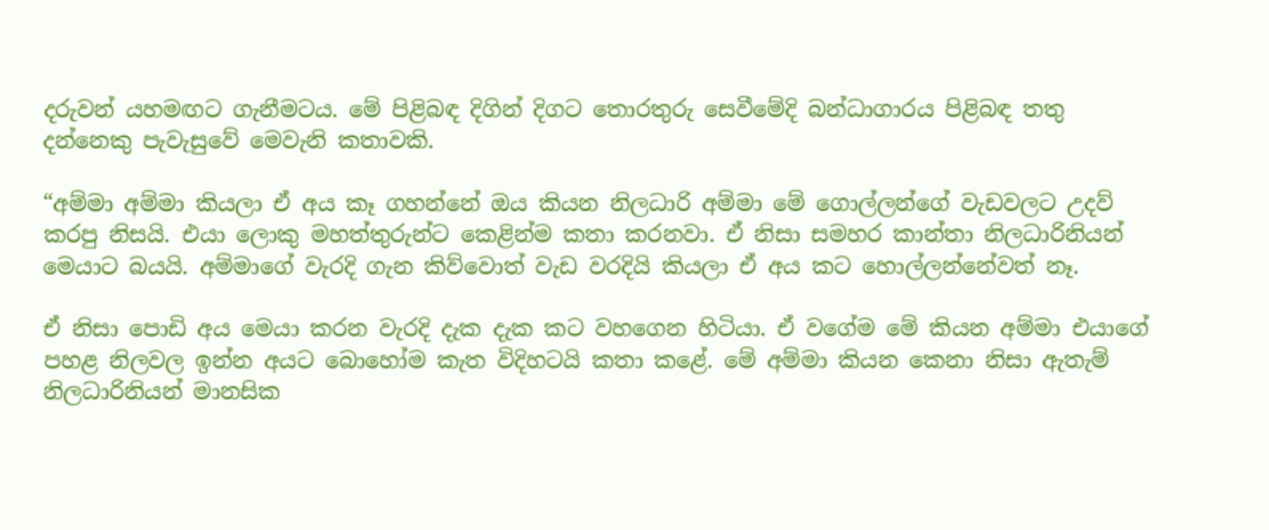දරුවන් යහමඟට ගැනීමටය. මේ පිළිබඳ දිගින් දිගට තොරතුරු සෙවීමේදි බන්ධාගාරය පිළිබඳ තතු දන්නෙකු පැවැසුවේ මෙවැනි කතාවකි.

“අම්මා අම්මා කියලා ඒ අය කෑ ගහන්නේ ඔය කියන නිලධාරි අම්මා මේ ගොල්ලන්ගේ වැඩවලට උදව් කරපු නිසයි. එයා ලොකු මහත්තුරුන්ට කෙළින්ම කතා කරනවා. ඒ නිසා සමහර කාන්තා නිලධාරිනියන් මෙයාට බයයි. අම්මාගේ වැරදි ගැන කිව්වොත් වැඩ වරදියි කියලා ඒ අය කට හොල්ලන්නේවත් නෑ.

ඒ නිසා පොඩි අය මෙයා කරන වැරදි දැක දැක කට වහගෙන හිටියා. ඒ වගේම මේ කියන අම්මා එයාගේ පහළ නිලවල ඉන්න අයට බොහෝම කැත විදිහටයි කතා කළේ. මේ අම්මා කියන කෙනා නිසා ඇතැම් නිලධාරිනියන් මානසික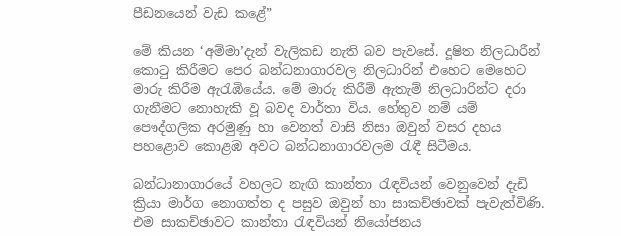පීඩනයෙන් වැඩ කළේ”

මේ කියන ‘අම්මා’දැන් වැලිකඩ නැති බව පැවසේ. දූෂිත නිලධාරීන් කොටු කිරීමට පෙර බන්ධනාගාරවල නිලධාරින් එහෙට මෙහෙට මාරු කිරීම ඇරැඹියේය. මේ මාරු කිරීම් ඇතැම් නිලධාරින්ට දරා ගැනීමට නොහැකි වූ බවද වාර්තා විය. හේතුව නම් යම් පෞද්ගලික අරමුණු හා වෙනත් වාසි නිසා ඔවුන් වසර දහය පහළොව කොළඹ අවට බන්ධනාගාරවලම රැඳී සිටීමය.

බන්ධානාගාරයේ වහලට නැඟි කාන්තා රැඳවියන් වෙනුවෙන් දැඩි ක්‍රියා මාර්ග නොගත්ත ද පසුව ඔවුන් හා සාකච්ඡාවක් පැවැත්විණි. එම සාකච්ඡාවට කාන්තා රැඳවියන් නියෝජනය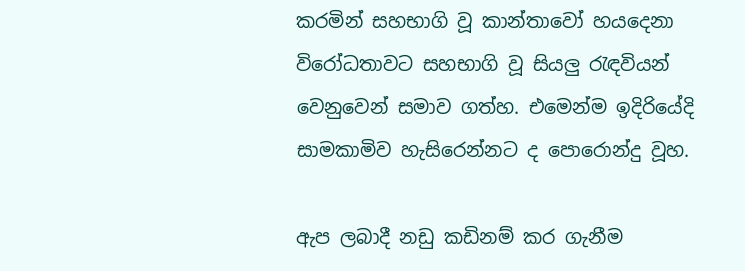කරමින් සහභාගි වූ කාන්තාවෝ හයදෙනා විරෝධතාවට සහභාගි වූ සියලු රැඳවියන් වෙනුවෙන් සමාව ගත්හ. එමෙන්ම ඉදිරියේදි සාමකාමිව හැසිරෙන්නට ද පොරොන්දු වූහ.

ඇප ලබාදී නඩු කඩිනම් කර ගැනීම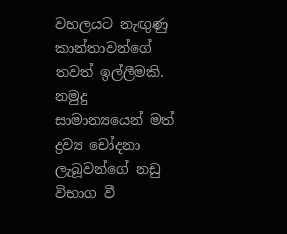වහලයට නැඟුණු කාන්තාවන්ගේ තවත් ඉල්ලීමකි. නමුදු සාමාන්‍යයෙන් මත් ද්‍රව්‍ය චෝදනා ලැබූවන්ගේ නඩු විභාග වී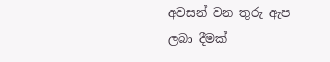අවසන් වන තුරු ඇප ලබා දීමක්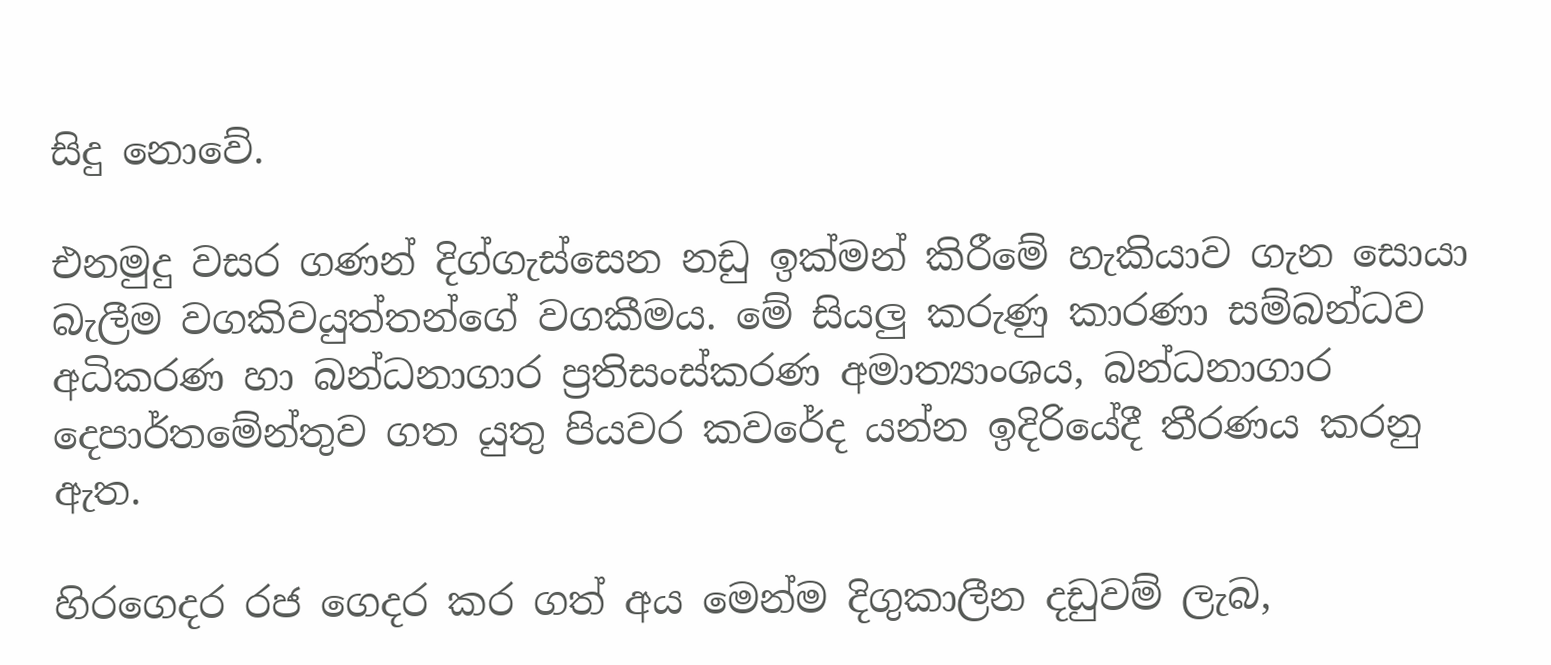සිදු නොවේ.

එනමුදු වසර ගණන් දිග්ගැස්සෙන නඩු ඉක්මන් කිරීමේ හැකියාව ගැන සොයා බැලීම වගකිවයුත්තන්ගේ වගකීමය. මේ සියලු කරුණු කාරණා සම්බන්ධව අධිකරණ හා බන්ධනාගාර ප්‍රතිසංස්කරණ අමාත්‍යාංශය, බන්ධනාගාර දෙපාර්තමේන්තුව ගත යුතු පියවර කවරේද යන්න ඉදිරියේදී තීරණය කරනු ඇත.

හිරගෙදර රජ ගෙදර කර ගත් අය මෙන්ම දිගුකාලීන දඩුවම් ලැබ,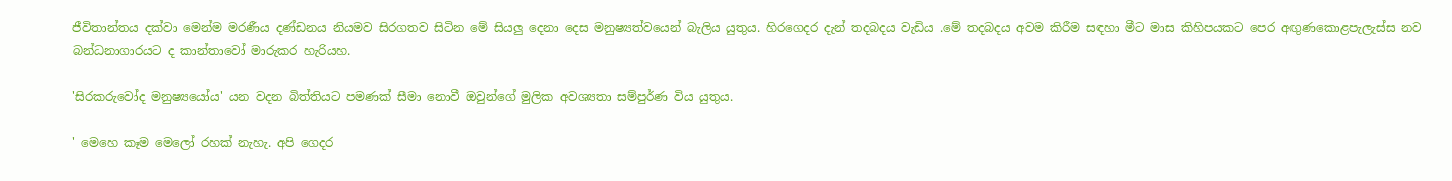ජීවිතාන්තය දක්වා මෙන්ම මරණීය දණ්ඩනය නියමව සිරගතව සිටින මේ සියලු දෙනා දෙස මනුෂ්‍යත්වයෙන් බැලිය යුතුය. හිරගෙදර දැන් තදබදය වැඩිය .මේ තදබදය අවම කිරීම සඳහා මීට මාස කිහිපයකට පෙර අඟුණකොළපැලැස්ස නව බන්ධනාගාරයට ද කාන්තාවෝ මාරුකර හැරියහ.

'සිරකරුවෝද මනුෂ්‍යයෝය' යන වදන බිත්තිය‍ට පමණක් සීමා නොවී ඔවුන්ගේ මුලික අවශ්‍යතා සම්පුර්ණ විය යුතුය.

' මෙහෙ කෑම මෙලෝ රහක් නැහැ. අපි ගෙදර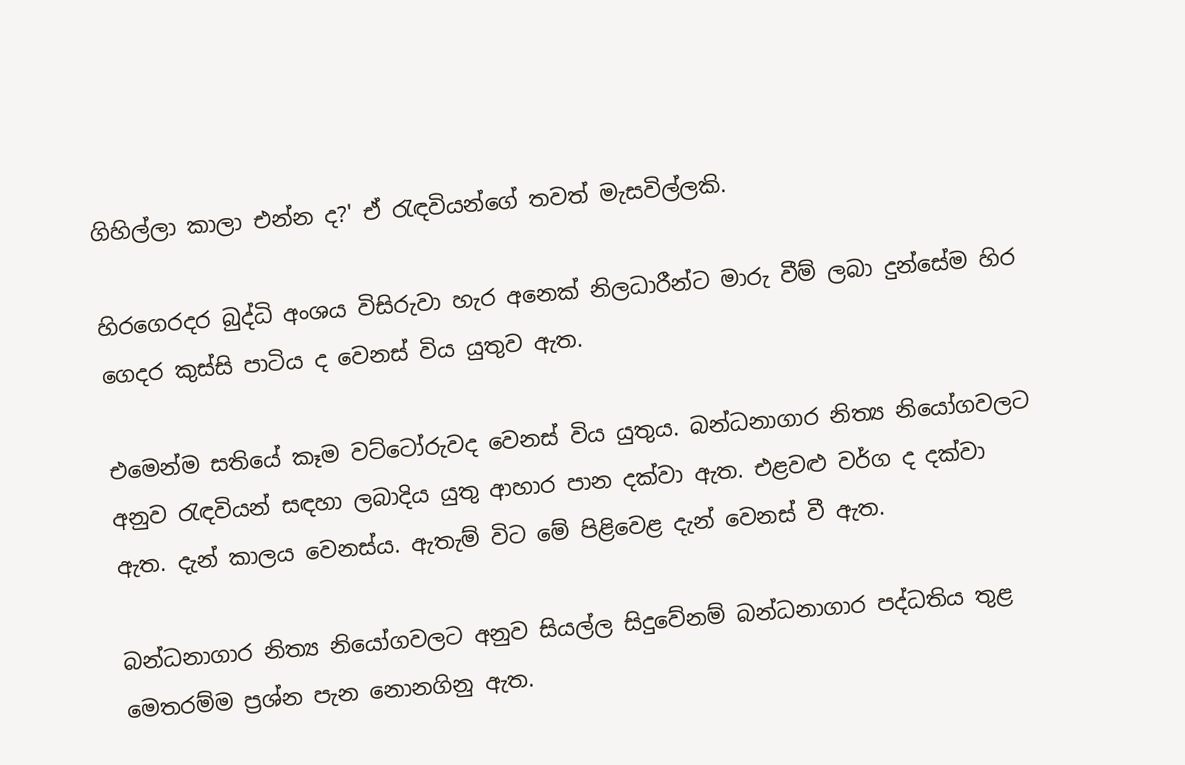ගිහිල්ලා කාලා එන්න ද?' ඒ රැඳවියන්ගේ තවත් මැසවිල්ලකි.

හිරගෙරදර බුද්ධි අංශය විසිරුවා හැර අනෙක් නිලධාරීන්ට මාරු වීම් ලබා දුන්සේම හිර ගෙදර කුස්සි පාටිය ද වෙනස් විය යුතුව ඇත.

එමෙන්ම සතියේ කෑම වට්ටෝරුවද වෙනස් විය යුතුය. බන්ධනාගාර නිත්‍ය නියෝගවලට අනුව රැඳවියන් සඳහා ලබාදිය යුතු ආහාර පාන දක්වා ඇත. එළවළු වර්ග ද දක්වා ඇත. දැන් කාලය වෙනස්ය. ඇතැම් විට‍ මේ පිළිවෙළ දැන් වෙනස් වී ඇත.

බන්ධනාගාර නිත්‍ය නියෝගවලට අනුව සියල්ල සිදුවේනම් බන්ධනාගාර පද්ධතිය තුළ මෙතරම්ම ප්‍රශ්න පැන නොනගිනු ඇත.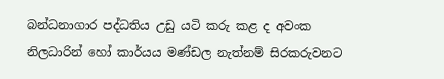බන්ධනාගාර පද්ධතිය උඩු යටි කරු කළ ද අවංක නිලධාරින් හෝ කාර්යය මණ්ඩල නැත්නම් සිරකරුවනට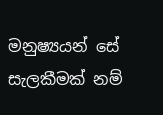මනුෂ්‍යයන් සේ සැලකීමක් නම්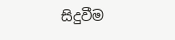සිදුවීම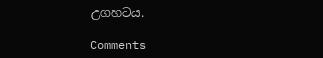උගහටය.

Comments